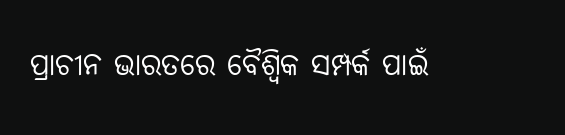ପ୍ରାଚୀନ ଭାରତରେ ବୈଶ୍ବିକ ସମ୍ପର୍କ ପାଇଁ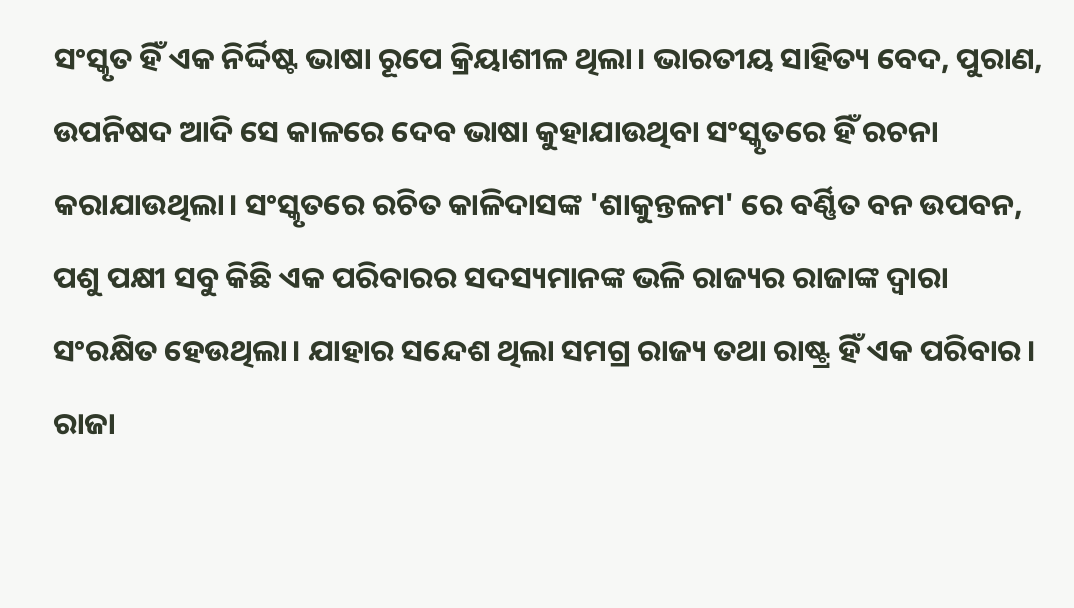ସଂସ୍କୃତ ହିଁ ଏକ ନିର୍ଦ୍ଦିଷ୍ଟ ଭାଷା ରୂପେ କ୍ରିୟାଶୀଳ ଥିଲା। ଭାରତୀୟ ସାହିତ୍ୟ ବେଦ, ପୁରାଣ, ଉପନିଷଦ ଆଦି ସେ କାଳରେ ଦେବ ଭାଷା କୁହାଯାଉଥିବା ସଂସ୍କୃତରେ ହିଁ ରଚନା କରାଯାଉଥିଲା। ସଂସ୍କୃତରେ ରଚିତ କାଳିଦାସଙ୍କ 'ଶାକୁନ୍ତଳମ' ରେ ବର୍ଣ୍ଣିତ ବନ ଉପବନ, ପଶୁ ପକ୍ଷୀ ସବୁ କିଛି ଏକ ପରିବାରର ସଦସ୍ୟମାନଙ୍କ ଭଳି ରାଜ୍ୟର ରାଜାଙ୍କ ଦ୍ୱାରା ସଂରକ୍ଷିତ ହେଉଥିଲା। ଯାହାର ସନ୍ଦେଶ ଥିଲା ସମଗ୍ର ରାଜ୍ୟ ତଥା ରାଷ୍ଟ୍ର ହିଁ ଏକ ପରିବାର। ରାଜା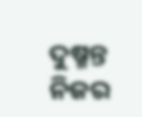ଦୁଷ୍ମନ୍ତ ନିଜର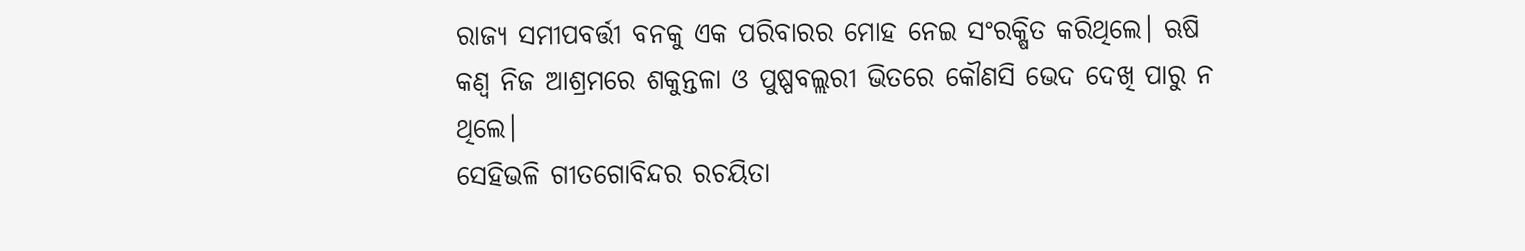ରାଜ୍ୟ ସମୀପବର୍ତ୍ତୀ ବନକୁ ଏକ ପରିବାରର ମୋହ ନେଇ ସଂରକ୍ଷିତ କରିଥିଲେ। ଋଷି କଣ୍ୱ ନିଜ ଆଶ୍ରମରେ ଶକୁନ୍ତଳା ଓ ପୁଷ୍ପବଲ୍ଲରୀ ଭିତରେ କୌଣସି ଭେଦ ଦେଖି ପାରୁ ନ ଥିଲେ।
ସେହିଭଳି ଗୀତଗୋବିନ୍ଦର ରଚୟିତା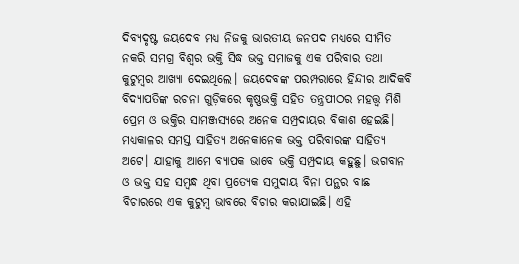ଦିବ୍ୟଦୃଷ୍ଟ ଜୟଦେବ ମଧ୍ୟ ନିଜକୁ ଭାରତୀୟ ଜନପଦ ମଧ୍ୟରେ ସୀମିତ ନକରି ସମଗ୍ର ବିଶ୍ୱର ଭକ୍ତି ସିଦ୍ଧ ଭକ୍ତ ସମାଜକୁ ଏକ ପରିବାର ତଥା କୁଟୁମ୍ବର ଆଖ୍ୟା ଦେଇଥିଲେ। ଜୟଦେବଙ୍କ ପରମ୍ପରାରେ ହିନ୍ଦୀର ଆଦିକବି ବିଦ୍ୟାପତିଙ୍କ ରଚନା ଗୁଡ଼ିକରେ କୃଷ୍ଣଭକ୍ତି ସହିତ ତନ୍ତ୍ରପୀଠର ମହତ୍ତ୍ୱ ମିଶି ପ୍ରେମ ଓ ଭକ୍ତିର ସାମଞ୍ଜସ୍ୟରେ ଅନେକ ସମ୍ପ୍ରଦାୟର ବିକାଶ ହେଇଛି। ମଧ୍ୟକାଳର ସମସ୍ତ ସାହିତ୍ୟ ଅନେକାନେକ ଭକ୍ତ ପରିବାରଙ୍କ ସାହିତ୍ୟ ଅଟେ। ଯାହାକୁ ଆମେ ବ୍ୟାପକ ଭାବେ ଭକ୍ତି ସମ୍ପ୍ରଦାୟ କହୁଛୁ। ଭଗବାନ ଓ ଭକ୍ତ ସହ ସମ୍ବନ୍ଧ ଥିବା ପ୍ରତ୍ୟେକ ସମୁଦାୟ ବିନା ପନ୍ଥର ବାଛ ବିଚାରରେ ଏକ କୁଟୁମ୍ବ ଭାବରେ ବିଚାର କରାଯାଇଛି। ଏହି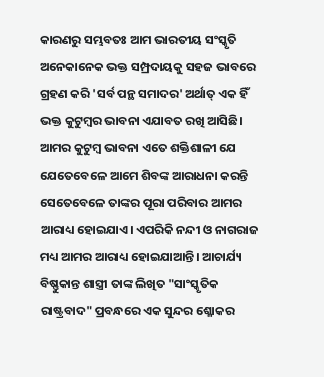କାରଣରୁ ସମ୍ଭବତଃ ଆମ ଭାରତୀୟ ସଂସ୍କୃତି ଅନେକାନେକ ଭକ୍ତ ସମ୍ପ୍ରଦାୟକୁ ସହଜ ଭାବରେ ଗ୍ରହଣ କରି 'ସର୍ବ ପନ୍ଥ ସମାଦର' ଅର୍ଥାତ୍ ଏକ ହିଁ ଭକ୍ତ କୁଟୁମ୍ବର ଭାବନା ଏଯାବତ ରଖି ଆସିଛି।
ଆମର କୁଟୁମ୍ବ ଭାବନା ଏତେ ଶକ୍ତିଶାଳୀ ଯେ ଯେତେବେଳେ ଆମେ ଶିବଙ୍କ ଆରାଧନା କରନ୍ତି ସେତେବେଳେ ତାଙ୍କର ପୂରା ପରିବାର ଆମର ଆରାଧ୍ୟ ହୋଇଯାଏ। ଏପରିକି ନନ୍ଦୀ ଓ ନାଗରାଜ ମଧ୍ୟ ଆମର ଆରାଧ୍ୟ ହୋଇଯାଆନ୍ତି। ଆଚାର୍ଯ୍ୟ ବିଷ୍ଣୁକାନ୍ତ ଶାସ୍ତ୍ରୀ ତାଙ୍କ ଲିଖିତ "ସାଂସ୍କୃତିକ ରାଷ୍ଟ୍ରବାଦ" ପ୍ରବନ୍ଧରେ ଏକ ସୁନ୍ଦର ଶ୍ଳୋକର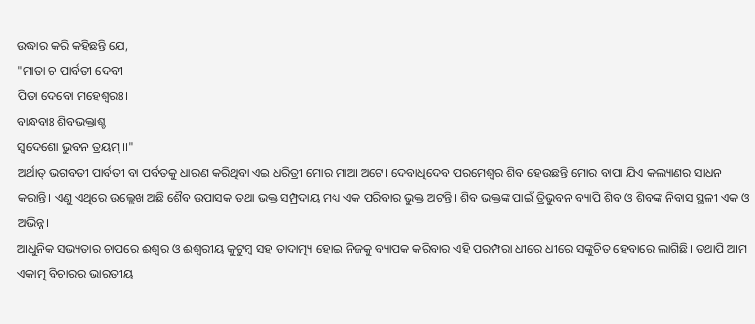ଉଦ୍ଧାର କରି କହିଛନ୍ତି ଯେ,
"ମାତା ଚ ପାର୍ବତୀ ଦେବୀ
ପିତା ଦେବୋ ମହେଶ୍ଵରଃ।
ବାନ୍ଧବାଃ ଶିବଭକ୍ତାଶ୍ଚ
ସ୍ବଦେଶୋ ଭୁବନ ତ୍ରୟମ୍।।"
ଅର୍ଥାତ୍ ଭଗବତୀ ପାର୍ବତୀ ବା ପର୍ବତକୁ ଧାରଣ କରିଥିବା ଏଇ ଧରିତ୍ରୀ ମୋର ମାଆ ଅଟେ। ଦେବାଧିଦେବ ପରମେଶ୍ୱର ଶିବ ହେଉଛନ୍ତି ମୋର ବାପା ଯିଏ କଲ୍ୟାଣର ସାଧନ କରାନ୍ତି। ଏଣୁ ଏଥିରେ ଉଲ୍ଲେଖ ଅଛି ଶୈବ ଉପାସକ ତଥା ଭକ୍ତ ସମ୍ପ୍ରଦାୟ ମଧ୍ୟ ଏକ ପରିବାର ଭୁକ୍ତ ଅଟନ୍ତି। ଶିବ ଭକ୍ତଙ୍କ ପାଇଁ ତ୍ରିଭୁବନ ବ୍ୟାପି ଶିବ ଓ ଶିବଙ୍କ ନିବାସ ସ୍ଥଳୀ ଏକ ଓ ଅଭିନ୍ନ।
ଆଧୁନିକ ସଭ୍ୟତାର ଚାପରେ ଈଶ୍ୱର ଓ ଈଶ୍ୱରୀୟ କୁଟୁମ୍ବ ସହ ତାଦାତ୍ମ୍ୟ ହୋଇ ନିଜକୁ ବ୍ୟାପକ କରିବାର ଏହି ପରମ୍ପରା ଧୀରେ ଧୀରେ ସଙ୍କୁଚିତ ହେବାରେ ଲାଗିଛି। ତଥାପି ଆମ ଏକାତ୍ମ ବିଚାରର ଭାରତୀୟ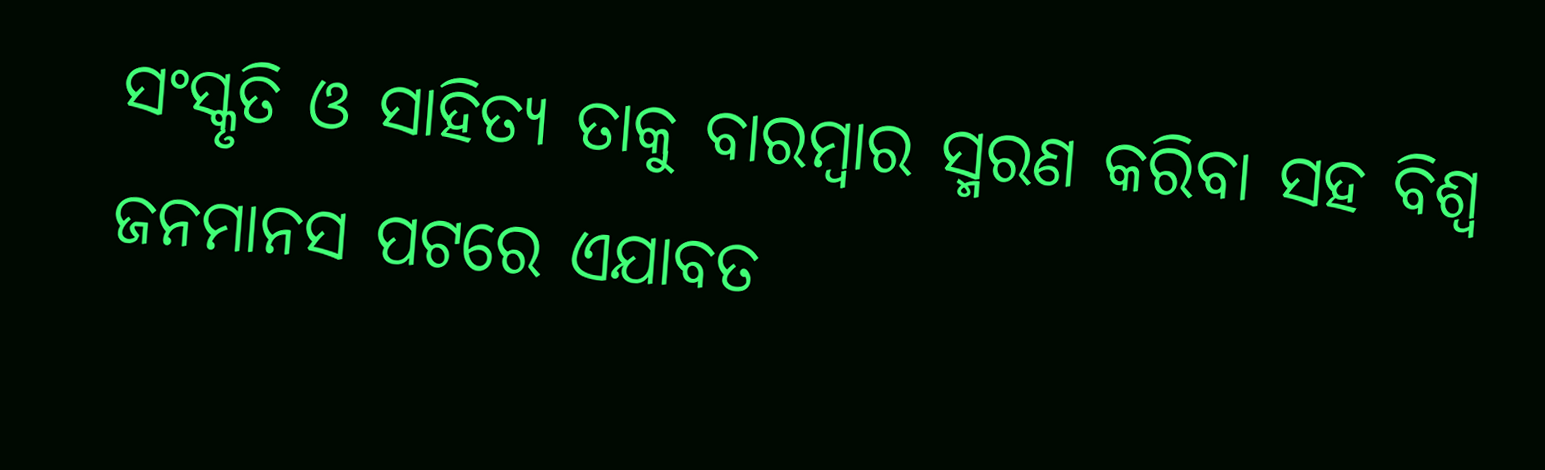ସଂସ୍କୃତି ଓ ସାହିତ୍ୟ ତାକୁ ବାରମ୍ବାର ସ୍ମରଣ କରିବା ସହ ବିଶ୍ୱ ଜନମାନସ ପଟରେ ଏଯାବତ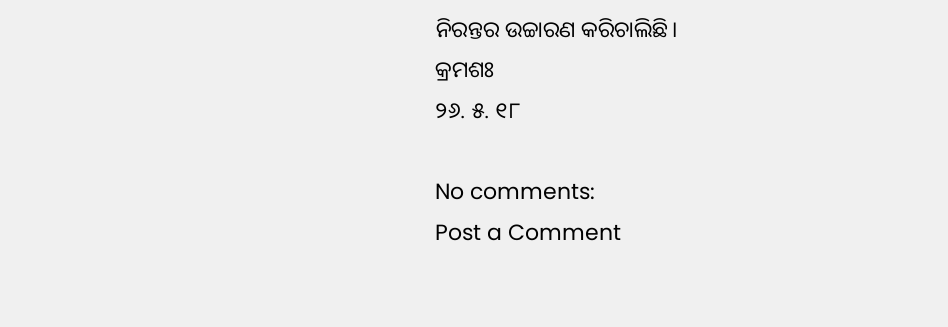ନିରନ୍ତର ଉଚ୍ଚାରଣ କରିଚାଲିଛି।
କ୍ରମଶଃ
୨୬. ୫. ୧୮

No comments:
Post a Comment